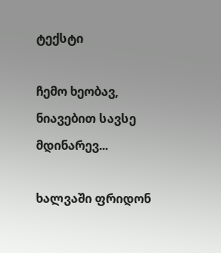ტექსტი

ჩემო ხეობავ, ნიავებით სავსე მდინარევ...

ხალვაში ფრიდონ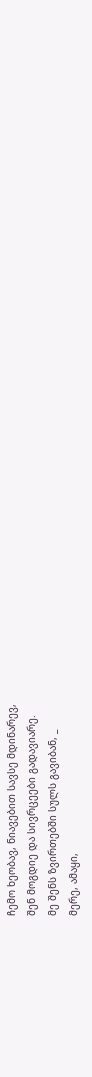ჩემო ხეობავ, ნიავებით სავსე მდინარევ,
შენ მოგდიე და სივრცეები გადავიარე.
მე შენს ზვირთებში სულს გავიბან, _
მერე, ამაყი,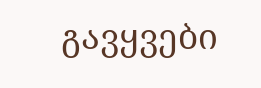გავყვები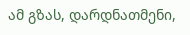ამ გზას, დარდნათმენი,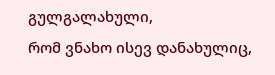გულგალახული,
რომ ვნახო ისევ დანახულიც,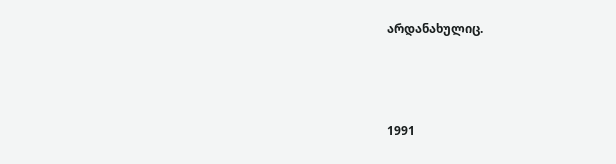არდანახულიც.



1991